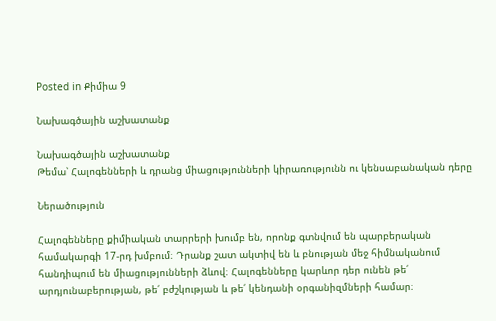Posted in Քիմիա 9

Նախագծային աշխատանք

Նախագծային աշխատանք
Թեմա՝ Հալոգենների և դրանց միացությունների կիրառությունն ու կենսաբանական դերը

Ներածություն

Հալոգենները քիմիական տարրերի խումբ են, որոնք գտնվում են պարբերական համակարգի 17-րդ խմբում։ Դրանք շատ ակտիվ են և բնության մեջ հիմնականում հանդիպում են միացությունների ձևով։ Հալոգենները կարևոր դեր ունեն թե՛ արդյունաբերության, թե՛ բժշկության և թե՛ կենդանի օրգանիզմների համար։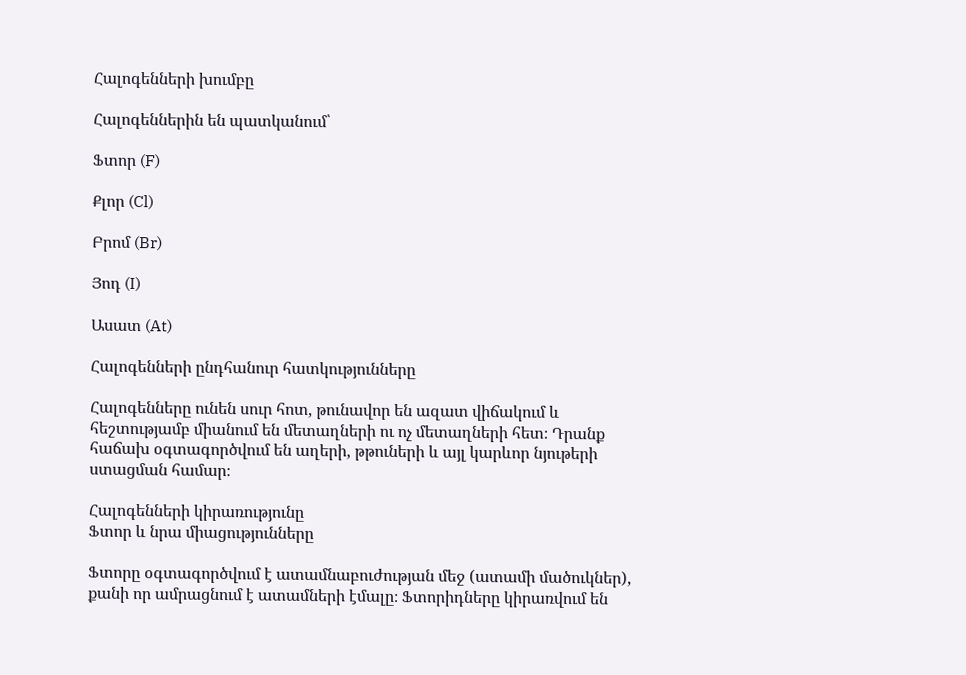Հալոգենների խումբը

Հալոգեններին են պատկանում՝

Ֆտոր (F)

Քլոր (Cl)

Բրոմ (Br)

Յոդ (I)

Ասատ (At)

Հալոգենների ընդհանուր հատկությունները

Հալոգենները ունեն սուր հոտ, թունավոր են ազատ վիճակում և հեշտությամբ միանում են մետաղների ու ոչ մետաղների հետ։ Դրանք հաճախ օգտագործվում են աղերի, թթուների և այլ կարևոր նյութերի ստացման համար։

Հալոգենների կիրառությունը
Ֆտոր և նրա միացությունները

Ֆտորը օգտագործվում է ատամնաբուժության մեջ (ատամի մածուկներ), քանի որ ամրացնում է ատամների էմալը։ Ֆտորիդները կիրառվում են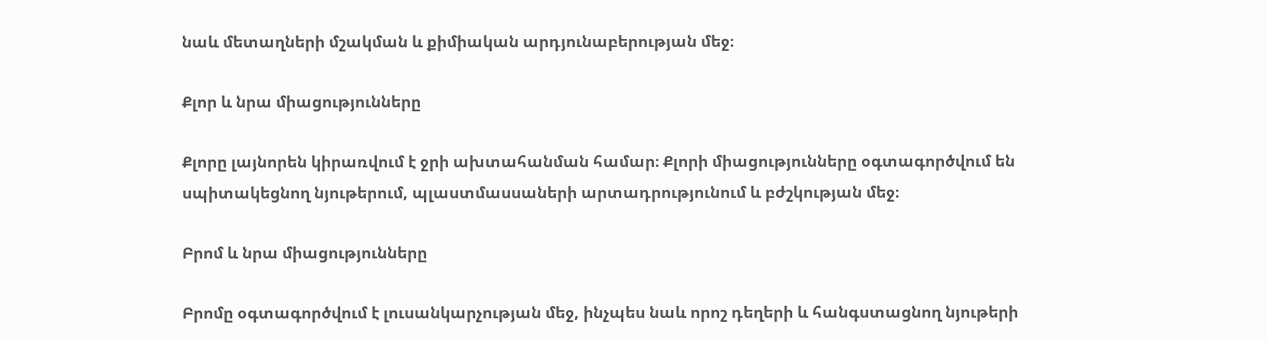նաև մետաղների մշակման և քիմիական արդյունաբերության մեջ։

Քլոր և նրա միացությունները

Քլորը լայնորեն կիրառվում է ջրի ախտահանման համար։ Քլորի միացությունները օգտագործվում են սպիտակեցնող նյութերում, պլաստմասսաների արտադրությունում և բժշկության մեջ։

Բրոմ և նրա միացությունները

Բրոմը օգտագործվում է լուսանկարչության մեջ, ինչպես նաև որոշ դեղերի և հանգստացնող նյութերի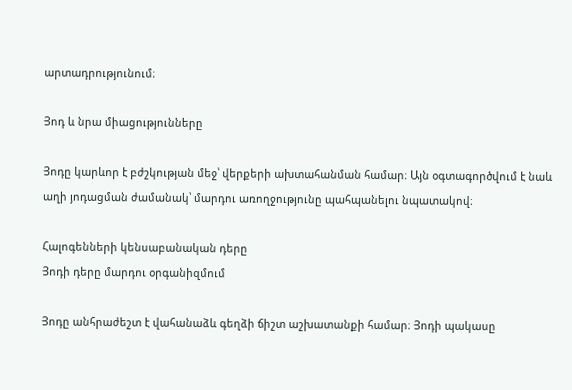արտադրությունում։

Յոդ և նրա միացությունները

Յոդը կարևոր է բժշկության մեջ՝ վերքերի ախտահանման համար։ Այն օգտագործվում է նաև աղի յոդացման ժամանակ՝ մարդու առողջությունը պահպանելու նպատակով։

Հալոգենների կենսաբանական դերը
Յոդի դերը մարդու օրգանիզմում

Յոդը անհրաժեշտ է վահանաձև գեղձի ճիշտ աշխատանքի համար։ Յոդի պակասը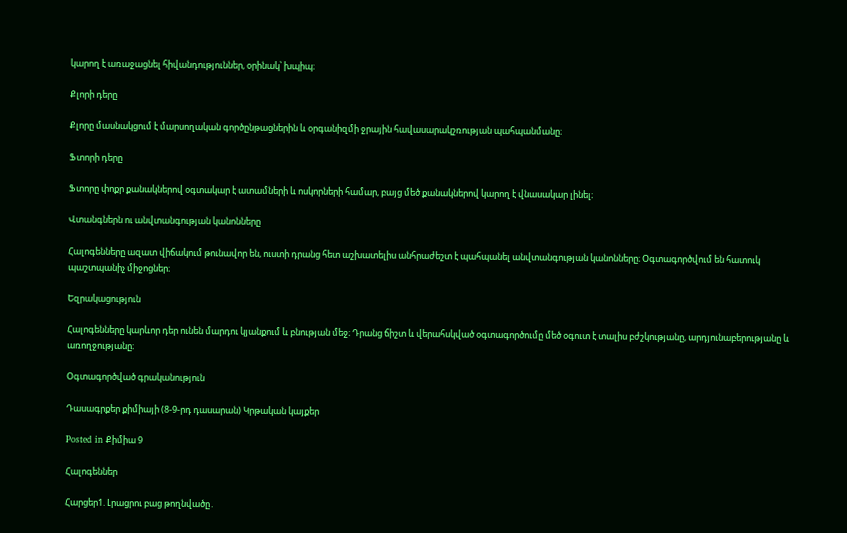կարող է առաջացնել հիվանդություններ, օրինակ՝ խպիպ։

Քլորի դերը

Քլորը մասնակցում է մարսողական գործընթացներին և օրգանիզմի ջրային հավասարակշռության պահպանմանը։

Ֆտորի դերը

Ֆտորը փոքր քանակներով օգտակար է ատամների և ոսկորների համար, բայց մեծ քանակներով կարող է վնասակար լինել։

Վտանգներն ու անվտանգության կանոնները

Հալոգենները ազատ վիճակում թունավոր են, ուստի դրանց հետ աշխատելիս անհրաժեշտ է պահպանել անվտանգության կանոնները։ Օգտագործվում են հատուկ պաշտպանիչ միջոցներ։

Եզրակացություն

Հալոգենները կարևոր դեր ունեն մարդու կյանքում և բնության մեջ։ Դրանց ճիշտ և վերահսկված օգտագործումը մեծ օգուտ է տալիս բժշկությանը, արդյունաբերությանը և առողջությանը։

Օգտագործված գրականություն

Դասագրքեր քիմիայի (8-9-րդ դասարան) Կրթական կայքեր

Posted in Քիմիա 9

Հալոգեններ

Հարցեր1. Լրացրու բաց թողնվածը․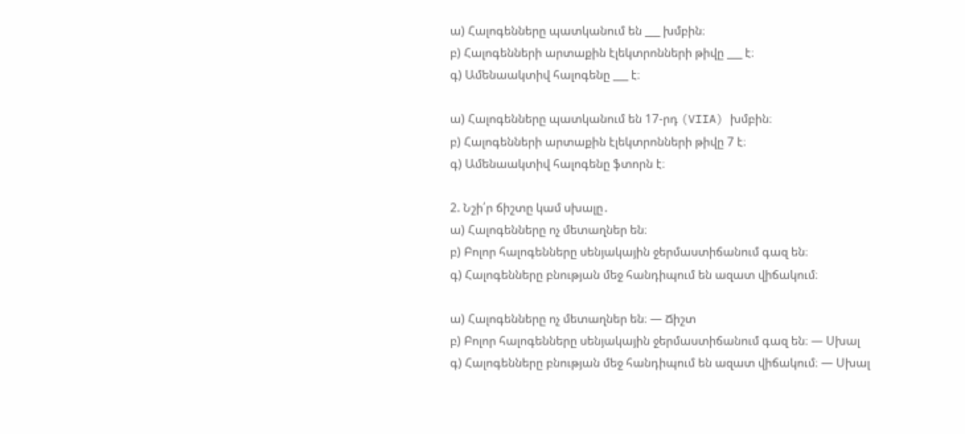ա) Հալոգենները պատկանում են ___ խմբին։
բ) Հալոգենների արտաքին էլեկտրոնների թիվը ___ է։
գ) Ամենաակտիվ հալոգենը ___ է։

ա) Հալոգենները պատկանում են 17-րդ (VIIA) խմբին։
բ) Հալոգենների արտաքին էլեկտրոնների թիվը 7 է։
գ) Ամենաակտիվ հալոգենը ֆտորն է։

2. Նշի՛ր ճիշտը կամ սխալը․
ա) Հալոգենները ոչ մետաղներ են։
բ) Բոլոր հալոգենները սենյակային ջերմաստիճանում գազ են։
գ) Հալոգենները բնության մեջ հանդիպում են ազատ վիճակում։

ա) Հալոգենները ոչ մետաղներ են։ — Ճիշտ
բ) Բոլոր հալոգենները սենյակային ջերմաստիճանում գազ են։ — Սխալ
գ) Հալոգենները բնության մեջ հանդիպում են ազատ վիճակում։ — Սխալ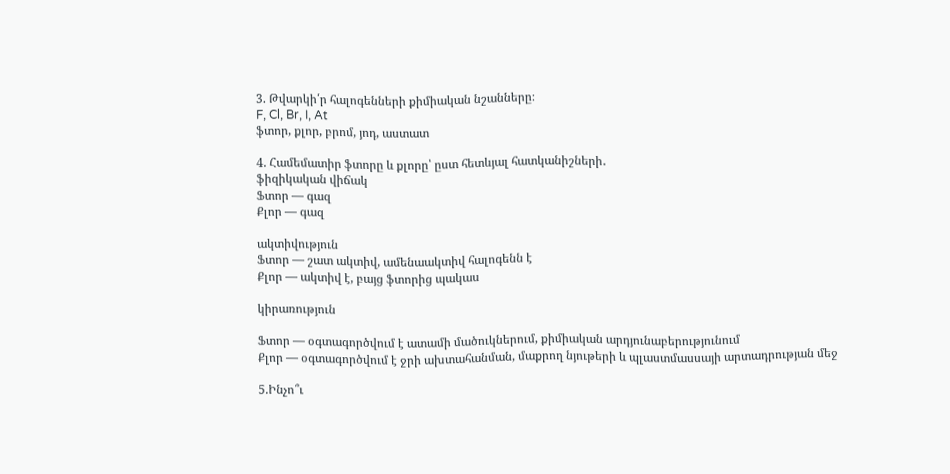3. Թվարկի՛ր հալոգենների քիմիական նշանները։
F, Cl, Br, I, At
ֆտոր, քլոր, բրոմ, յոդ, աստատ

4. Համեմատիր ֆտորը և քլորը՝ ըստ հետևյալ հատկանիշների․
ֆիզիկական վիճակ
Ֆտոր — գազ
Քլոր — գազ

ակտիվություն
Ֆտոր — շատ ակտիվ, ամենաակտիվ հալոգենն է
Քլոր — ակտիվ է, բայց ֆտորից պակաս

կիրառություն

Ֆտոր — օգտագործվում է ատամի մածուկներում, քիմիական արդյունաբերությունում
Քլոր — օգտագործվում է ջրի ախտահանման, մաքրող նյութերի և պլաստմասսայի արտադրության մեջ

5.Ինչո՞ւ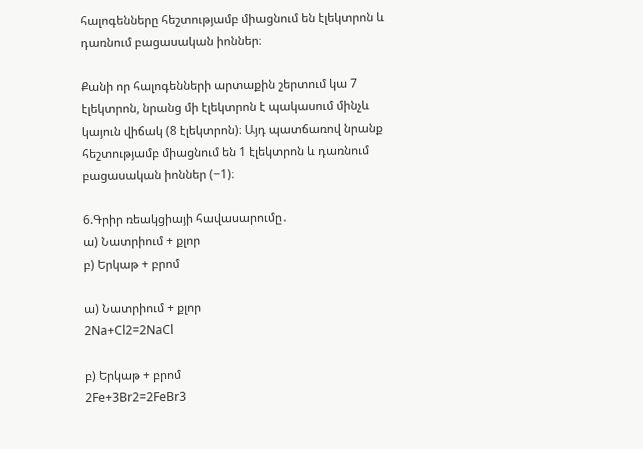հալոգենները հեշտությամբ միացնում են էլեկտրոն և դառնում բացասական իոններ։

Քանի որ հալոգենների արտաքին շերտում կա 7 էլեկտրոն, նրանց մի էլեկտրոն է պակասում մինչև կայուն վիճակ (8 էլեկտրոն)։ Այդ պատճառով նրանք հեշտությամբ միացնում են 1 էլեկտրոն և դառնում բացասական իոններ (−1)։

6.Գրիր ռեակցիայի հավասարումը․
ա) Նատրիում + քլոր
բ) Երկաթ + բրոմ

ա) Նատրիում + քլոր
2Na+Cl2=2NaCl

բ) Երկաթ + բրոմ
2Fe+3Br2=2FeBr3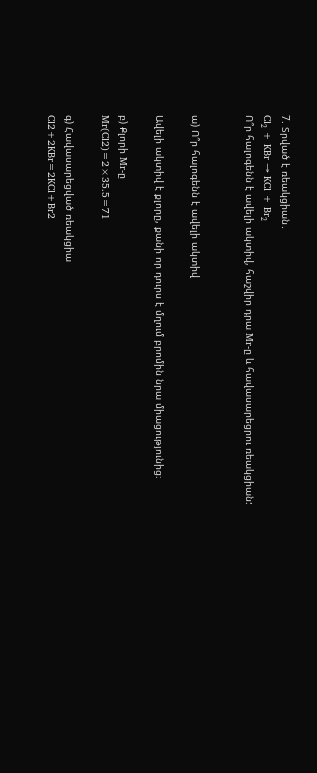7. Տրված է ռեակցիան․
Cl₂ + KBr → KCl + Br₂
Ո՞ր հալոգենն է ավելի ակտիվ, հաշվիր դրա Mr-ը և հավասարեցրու ռեակցիան:


ա) Ո՞ր հալոգենն է ավելի ակտիվ

Ավելի ակտիվ է քլորը, քանի որ դուրս է մղում բրոմին նրա միացությունից։

բ) Քլորի Mr-ը
Mr(Cl2)=2×35.5=71

գ) Հավասարեցված ռեակցիա
Cl2+2KBr=2KCl+Br2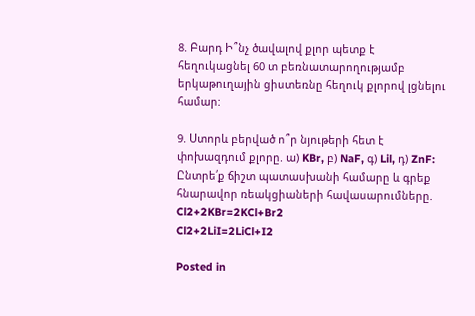8. Բարդ Ի՞նչ ծավալով քլոր պետք է հեղուկացնել 60 տ բեռնատարողությամբ երկաթուղային ցիստեռնը հեղուկ քլորով լցնելու համար:

9. Ստորև բերված ո՞ր նյութերի հետ է փոխազդում քլորը. ա) KBr, բ) NaF, գ) Lil, դ) ZnF:
Ընտրե՛ք ճիշտ պատասխանի համարը և գրեք հնարավոր ռեակցիաների հավասարումները.
Cl2+2KBr=2KCl+Br2
Cl2+2LiI=2LiCl+I2

Posted in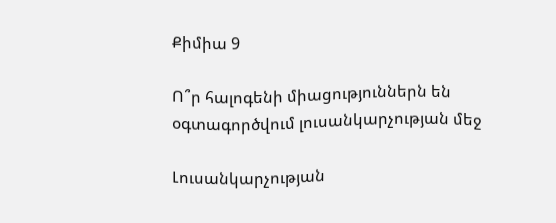Քիմիա 9

Ո՞ր հալոգենի միացություններն են օգտագործվում լուսանկարչության մեջ

Լուսանկարչության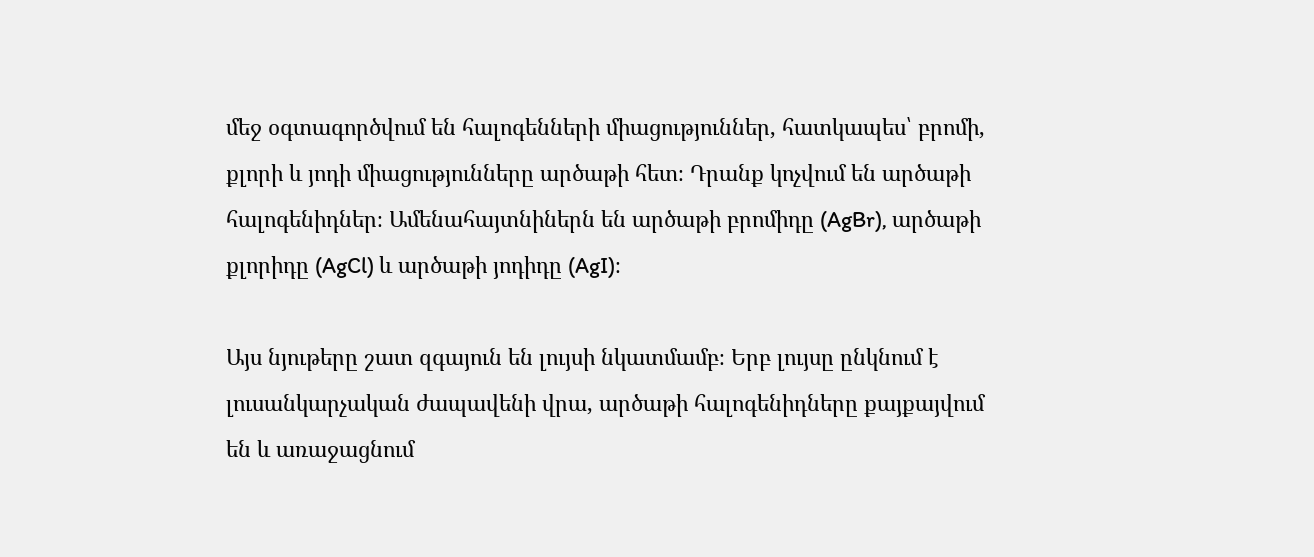մեջ օգտագործվում են հալոգենների միացություններ, հատկապես՝ բրոմի, քլորի և յոդի միացությունները արծաթի հետ։ Դրանք կոչվում են արծաթի հալոգենիդներ։ Ամենահայտնիներն են արծաթի բրոմիդը (AgBr), արծաթի քլորիդը (AgCl) և արծաթի յոդիդը (AgI)։

Այս նյութերը շատ զգայուն են լույսի նկատմամբ։ Երբ լույսը ընկնում է լուսանկարչական ժապավենի վրա, արծաթի հալոգենիդները քայքայվում են և առաջացնում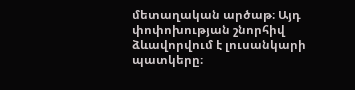մետաղական արծաթ։ Այդ փոփոխության շնորհիվ ձևավորվում է լուսանկարի պատկերը։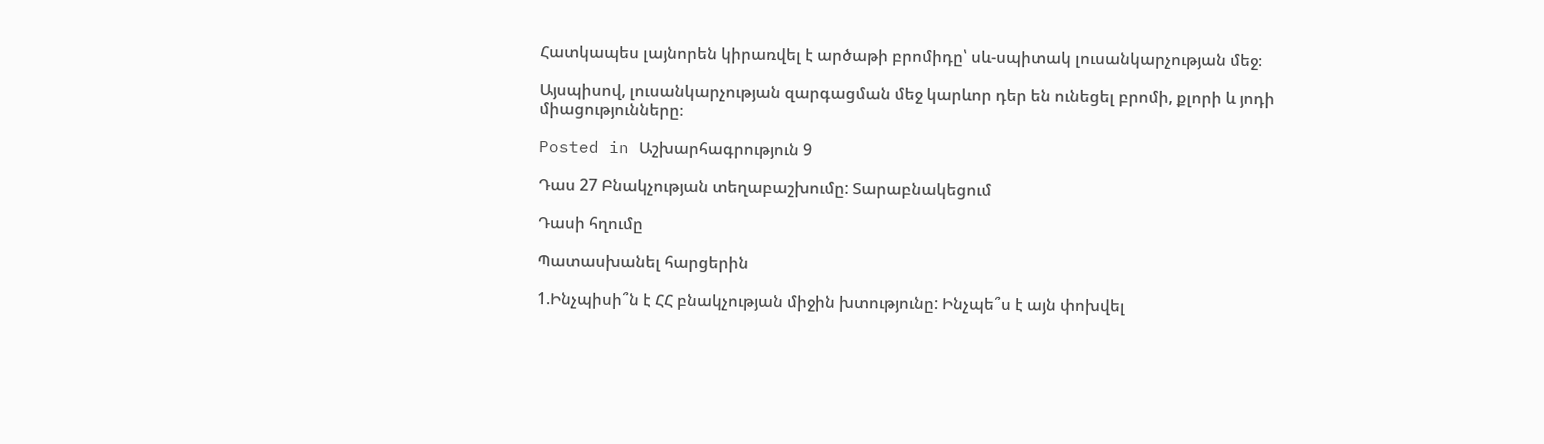Հատկապես լայնորեն կիրառվել է արծաթի բրոմիդը՝ սև-սպիտակ լուսանկարչության մեջ։

Այսպիսով, լուսանկարչության զարգացման մեջ կարևոր դեր են ունեցել բրոմի, քլորի և յոդի միացությունները։

Posted in Աշխարհագրություն 9

Դաս 27 Բնակչության տեղաբաշխումը: Տարաբնակեցում

Դասի հղումը

Պատասխանել հարցերին

1.Ինչպիսի՞ն է ՀՀ բնակչության միջին խտությունը: Ինչպե՞ս է այն փոխվել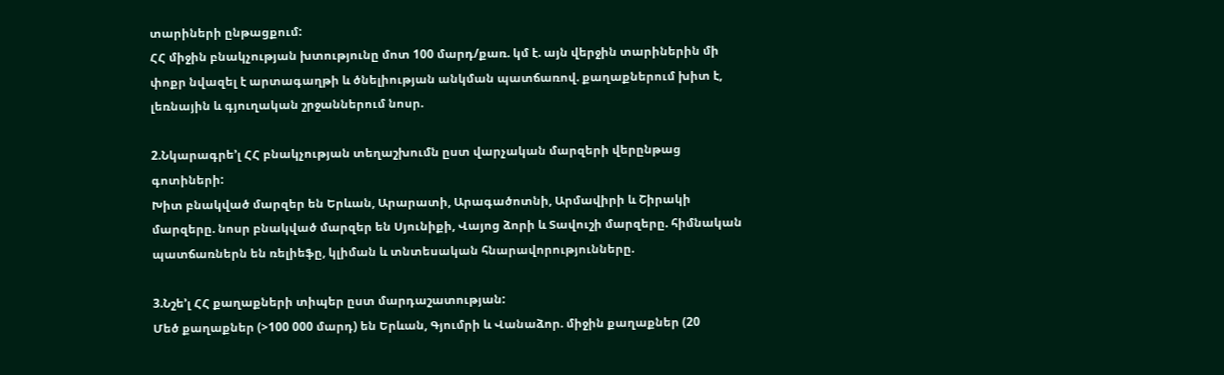տարիների ընթացքում:
ՀՀ միջին բնակչության խտությունը մոտ 100 մարդ/քառ. կմ է. այն վերջին տարիներին մի փոքր նվազել է արտագաղթի և ծնելիության անկման պատճառով. քաղաքներում խիտ է, լեռնային և գյուղական շրջաններում նոսր.

2.Նկարագրե’լ ՀՀ բնակչության տեղաշխումն ըստ վարչական մարզերի վերընթաց գոտիների:
Խիտ բնակված մարզեր են Երևան, Արարատի, Արագածոտնի, Արմավիրի և Շիրակի մարզերը. նոսր բնակված մարզեր են Սյունիքի, Վայոց ձորի և Տավուշի մարզերը. հիմնական պատճառներն են ռելիեֆը, կլիման և տնտեսական հնարավորությունները.

3.Նշե’լ ՀՀ քաղաքների տիպեր ըստ մարդաշատության:
Մեծ քաղաքներ (>100 000 մարդ) են Երևան, Գյումրի և Վանաձոր. միջին քաղաքներ (20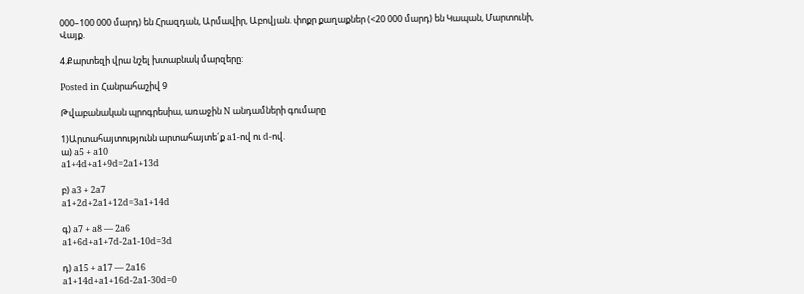000–100 000 մարդ) են Հրազդան, Արմավիր, Աբովյան. փոքր քաղաքներ (<20 000 մարդ) են Կապան, Մարտունի, Վայք.

4.Քարտեզի վրա նշել խտաբնակ մարզերը:

Posted in Հանրահաշիվ 9

Թվաբանական պրոգրեսիա, առաջին N անդամների գումարը

1)Արտահայտությունն արտահայտե´ք a1-ով ու d-ով.
ա) a5 + a10
a1+4d+a1+9d=2a1+13d

բ) a3 + 2a7
a1+2d+2a1+12d=3a1+14d

գ) a7 + a8 — 2a6
a1+6d+a1+7d-2a1-10d=3d

դ) a15 + a17 — 2a16
a1+14d+a1+16d-2a1-30d=0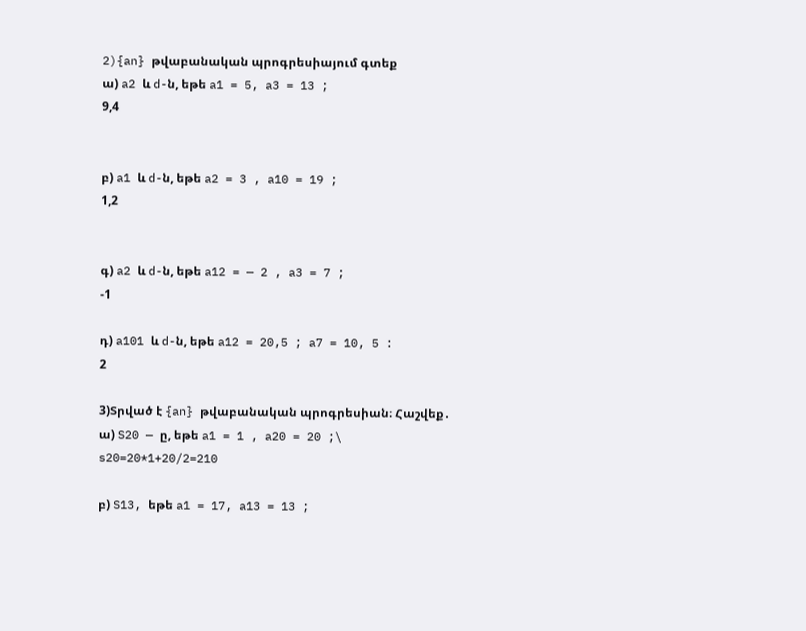2){an} թվաբանական պրոգրեսիայում գտեք
ա) a2 և d-ն, եթե a1 = 5, a3 = 13 ;
9,4


բ) a1 և d-ն, եթե a2 = 3 , a10 = 19 ;
1,2


գ) a2 և d-ն, եթե a12 = — 2 , a3 = 7 ;
-1

դ) a101 և d-ն, եթե a12 = 20,5 ; a7 = 10, 5 :
2

3)Տրված է {an} թվաբանական պրոգրեսիան։ Հաշվեք․
ա) S20 — ը, եթե a1 = 1 , a20 = 20 ;\
s20=20*1+20/2=210

բ) S13, եթե a1 = 17, a13 = 13 ;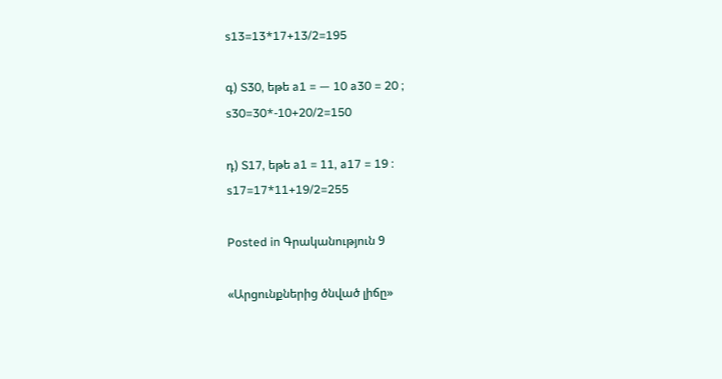s13=13*17+13/2=195

գ) S30, եթե a1 = — 10 a30 = 20 ;
s30=30*-10+20/2=150

դ) S17, եթե a1 = 11, a17 = 19 :
s17=17*11+19/2=255

Posted in Գրականություն 9

«Արցունքներից ծնված լիճը»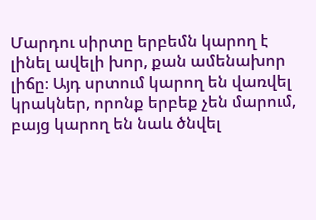Մարդու սիրտը երբեմն կարող է լինել ավելի խոր, քան ամենախոր լիճը։ Այդ սրտում կարող են վառվել կրակներ, որոնք երբեք չեն մարում, բայց կարող են նաև ծնվել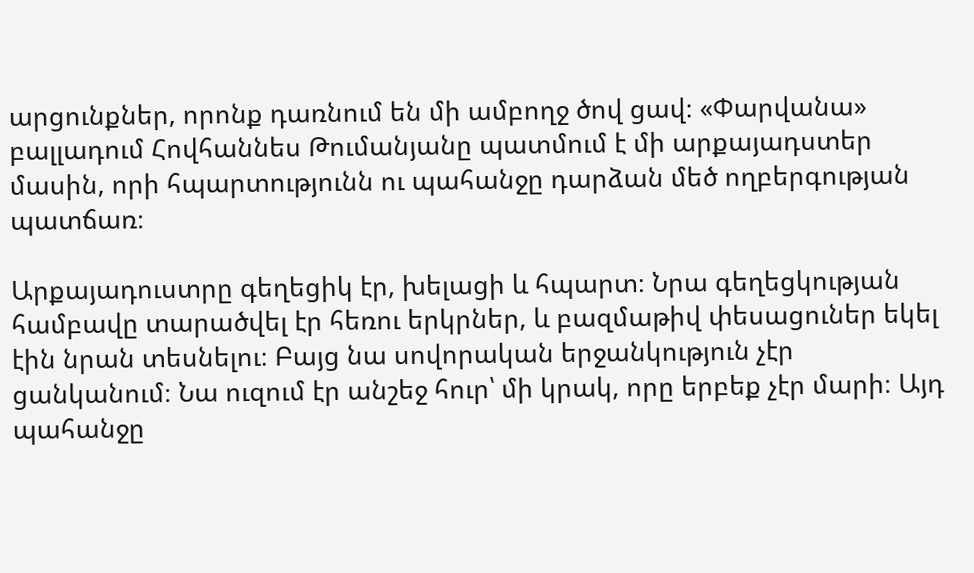արցունքներ, որոնք դառնում են մի ամբողջ ծով ցավ։ «Փարվանա» բալլադում Հովհաննես Թումանյանը պատմում է մի արքայադստեր մասին, որի հպարտությունն ու պահանջը դարձան մեծ ողբերգության պատճառ։

Արքայադուստրը գեղեցիկ էր, խելացի և հպարտ։ Նրա գեղեցկության համբավը տարածվել էր հեռու երկրներ, և բազմաթիվ փեսացուներ եկել էին նրան տեսնելու։ Բայց նա սովորական երջանկություն չէր ցանկանում։ Նա ուզում էր անշեջ հուր՝ մի կրակ, որը երբեք չէր մարի։ Այդ պահանջը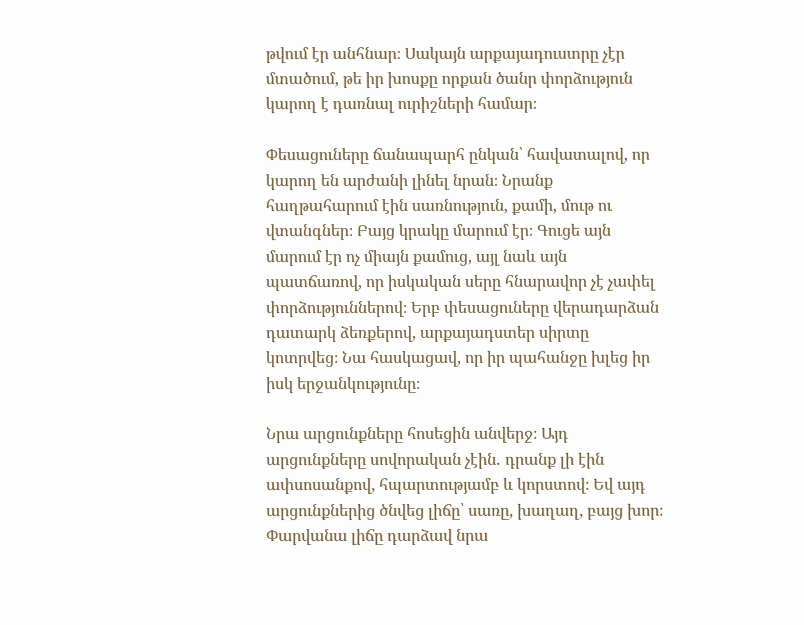թվում էր անհնար։ Սակայն արքայադուստրը չէր մտածում, թե իր խոսքը որքան ծանր փորձություն կարող է դառնալ ուրիշների համար։

Փեսացուները ճանապարհ ընկան՝ հավատալով, որ կարող են արժանի լինել նրան։ Նրանք հաղթահարում էին սառնություն, քամի, մութ ու վտանգներ։ Բայց կրակը մարում էր։ Գուցե այն մարում էր ոչ միայն քամուց, այլ նաև այն պատճառով, որ իսկական սերը հնարավոր չէ չափել փորձություններով։ Երբ փեսացուները վերադարձան դատարկ ձեռքերով, արքայադստեր սիրտը կոտրվեց։ Նա հասկացավ, որ իր պահանջը խլեց իր իսկ երջանկությունը։

Նրա արցունքները հոսեցին անվերջ։ Այդ արցունքները սովորական չէին․ դրանք լի էին ափսոսանքով, հպարտությամբ և կորստով։ Եվ այդ արցունքներից ծնվեց լիճը՝ սառը, խաղաղ, բայց խոր։ Փարվանա լիճը դարձավ նրա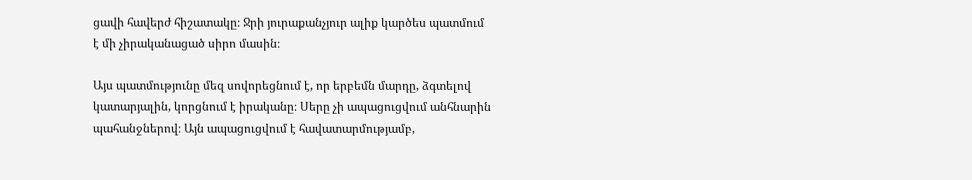ցավի հավերժ հիշատակը։ Ջրի յուրաքանչյուր ալիք կարծես պատմում է մի չիրականացած սիրո մասին։

Այս պատմությունը մեզ սովորեցնում է, որ երբեմն մարդը, ձգտելով կատարյալին, կորցնում է իրականը։ Սերը չի ապացուցվում անհնարին պահանջներով։ Այն ապացուցվում է հավատարմությամբ,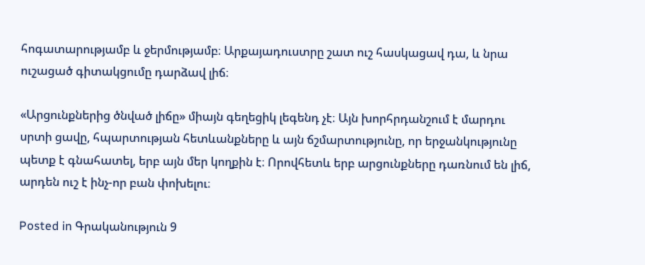հոգատարությամբ և ջերմությամբ։ Արքայադուստրը շատ ուշ հասկացավ դա, և նրա ուշացած գիտակցումը դարձավ լիճ։

«Արցունքներից ծնված լիճը» միայն գեղեցիկ լեգենդ չէ։ Այն խորհրդանշում է մարդու սրտի ցավը, հպարտության հետևանքները և այն ճշմարտությունը, որ երջանկությունը պետք է գնահատել, երբ այն մեր կողքին է։ Որովհետև երբ արցունքները դառնում են լիճ, արդեն ուշ է ինչ-որ բան փոխելու։

Posted in Գրականություն 9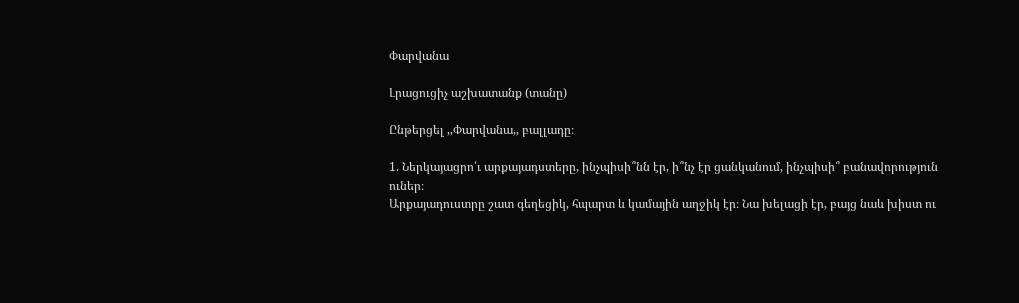Փարվանա

Լրացուցիչ աշխատանք (տանը)

Ընթերցել ,,Փարվանա,, բալլադը։

1. Ներկայացրո՛ւ արքայադստերը, ինչպիսի՞նն էր, ի՞նչ էր ցանկանում, ինչպիսի՞ բանավորություն ուներ։
Արքայադուստրը շատ գեղեցիկ, հպարտ և կամային աղջիկ էր։ Նա խելացի էր, բայց նաև խիստ ու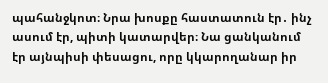պահանջկոտ։ Նրա խոսքը հաստատուն էր․ ինչ ասում էր, պիտի կատարվեր։ Նա ցանկանում էր այնպիսի փեսացու, որը կկարողանար իր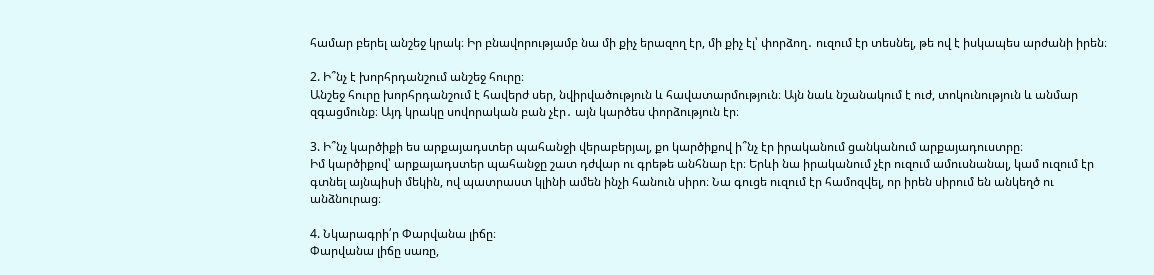համար բերել անշեջ կրակ։ Իր բնավորությամբ նա մի քիչ երազող էր, մի քիչ էլ՝ փորձող․ ուզում էր տեսնել, թե ով է իսկապես արժանի իրեն։

2. Ի՞նչ է խորհրդանշում անշեջ հուրը։
Անշեջ հուրը խորհրդանշում է հավերժ սեր, նվիրվածություն և հավատարմություն։ Այն նաև նշանակում է ուժ, տոկունություն և անմար զգացմունք։ Այդ կրակը սովորական բան չէր․ այն կարծես փորձություն էր։

3. Ի՞նչ կարծիքի ես արքայադստեր պահանջի վերաբերյալ, քո կարծիքով ի՞նչ էր իրականում ցանկանում արքայադուստրը։
Իմ կարծիքով՝ արքայադստեր պահանջը շատ դժվար ու գրեթե անհնար էր։ Երևի նա իրականում չէր ուզում ամուսնանալ, կամ ուզում էր գտնել այնպիսի մեկին, ով պատրաստ կլինի ամեն ինչի հանուն սիրո։ Նա գուցե ուզում էր համոզվել, որ իրեն սիրում են անկեղծ ու անձնուրաց։

4. Նկարագրի՛ր Փարվանա լիճը։
Փարվանա լիճը սառը,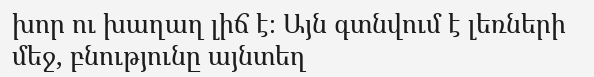խոր ու խաղաղ լիճ է։ Այն գտնվում է լեռների մեջ, բնությունը այնտեղ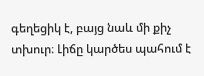գեղեցիկ է, բայց նաև մի քիչ տխուր։ Լիճը կարծես պահում է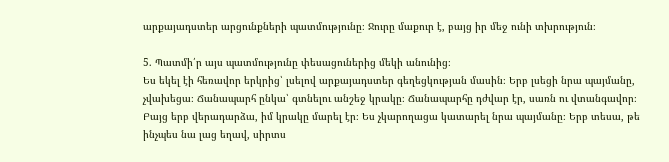արքայադստեր արցունքների պատմությունը։ Ջուրը մաքուր է, բայց իր մեջ ունի տխրություն։

5. Պատմի՛ր այս պատմությունը փեսացուներից մեկի անունից։
Ես եկել էի հեռավոր երկրից՝ լսելով արքայադստեր գեղեցկության մասին։ Երբ լսեցի նրա պայմանը, չվախեցա։ Ճանապարհ ընկա՝ գտնելու անշեջ կրակը։ Ճանապարհը դժվար էր, սառն ու վտանգավոր։ Բայց երբ վերադարձա, իմ կրակը մարել էր։ Ես չկարողացա կատարել նրա պայմանը։ Երբ տեսա, թե ինչպես նա լաց եղավ, սիրտս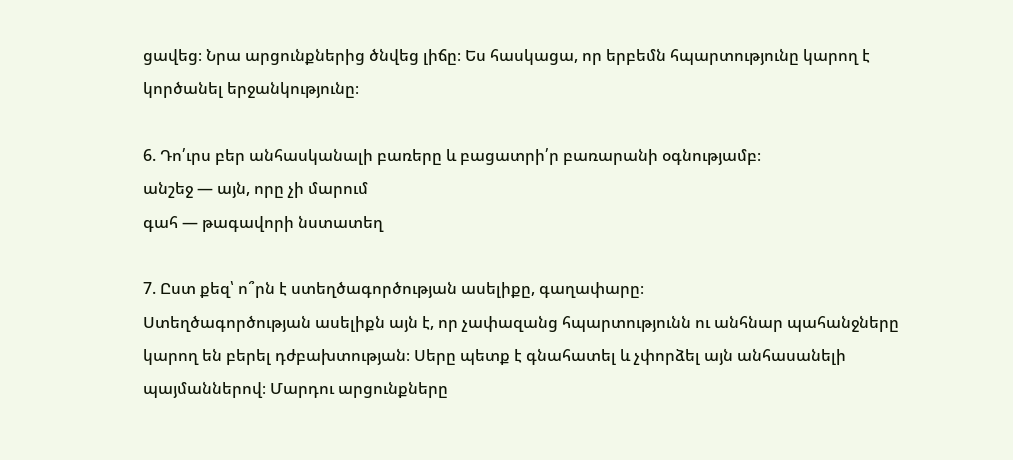ցավեց։ Նրա արցունքներից ծնվեց լիճը։ Ես հասկացա, որ երբեմն հպարտությունը կարող է կործանել երջանկությունը։

6. Դո՛ւրս բեր անհասկանալի բառերը և բացատրի՛ր բառարանի օգնությամբ։
անշեջ — այն, որը չի մարում
գահ — թագավորի նստատեղ

7. Ըստ քեզ՝ ո՞րն է ստեղծագործության ասելիքը, գաղափարը։
Ստեղծագործության ասելիքն այն է, որ չափազանց հպարտությունն ու անհնար պահանջները կարող են բերել դժբախտության։ Սերը պետք է գնահատել և չփորձել այն անհասանելի պայմաններով։ Մարդու արցունքները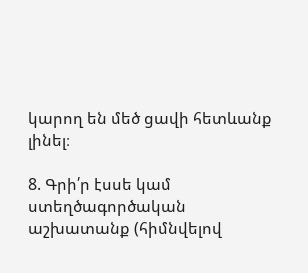կարող են մեծ ցավի հետևանք լինել։

8. Գրի՛ր էսսե կամ ստեղծագործական աշխատանք (հիմնվելով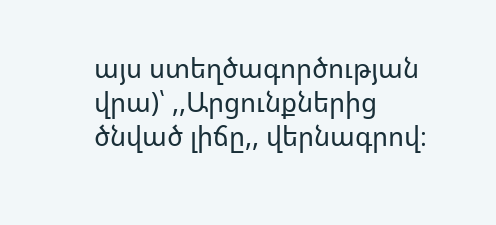այս ստեղծագործության վրա)՝ ,,Արցունքներից ծնված լիճը,, վերնագրով։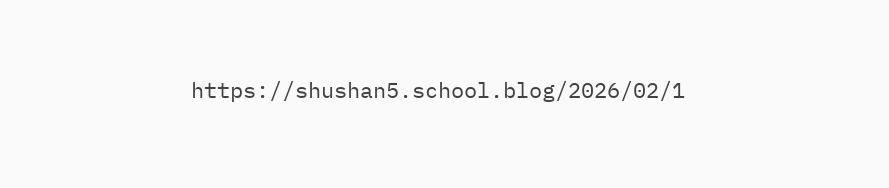https://shushan5.school.blog/2026/02/1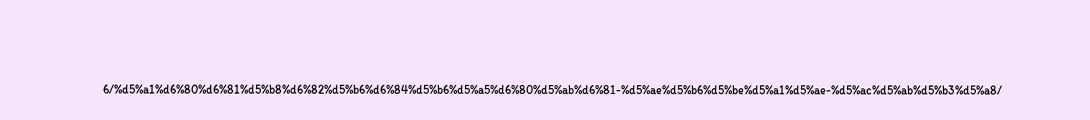6/%d5%a1%d6%80%d6%81%d5%b8%d6%82%d5%b6%d6%84%d5%b6%d5%a5%d6%80%d5%ab%d6%81-%d5%ae%d5%b6%d5%be%d5%a1%d5%ae-%d5%ac%d5%ab%d5%b3%d5%a8/